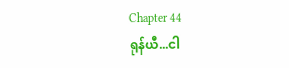Chapter 44
ရုန်ယီ...ငါ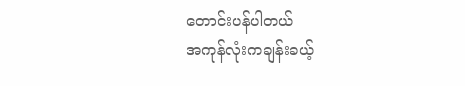တောင်းပန်ပါတယ်
အကုန်လုံးကချန်းခယ့်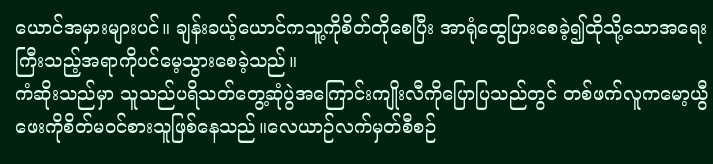ယောင်အမှားများပင်။ ချန်းခယ့်ယောင်ကသူ့ကိုစိတ်တိုစေပြီး အာရုံထွေပြားစေခဲ့၍ထိုသို့သောအရေးကြီးသည့်အရာကိုပင်မေ့သွားစေခဲ့သည်။
ကံဆိုးသည်မှာ သူသည်ပရိသတ်တွေ့ဆုံပွဲအကြောင်းကျိုးလီကိုပြောပြသည်တွင် တစ်ဖက်လူကမော့ယွီဖေးကိုစိတ်မဝင်စားသူဖြစ်နေသည်။လေယာဉ်လက်မှတ်စီစဉ်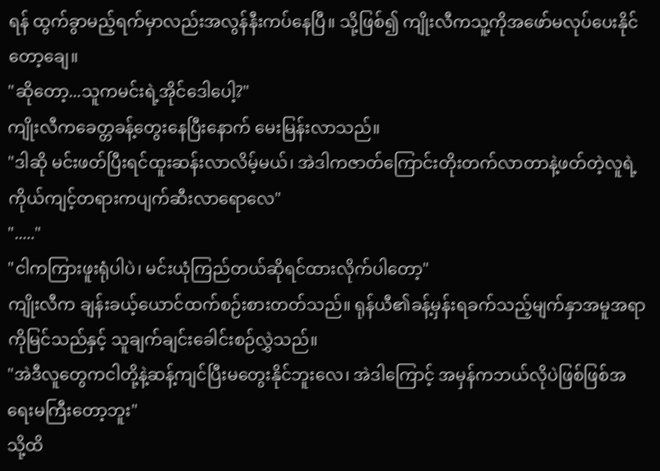ရန် ထွက်ခွာမည့်ရက်မှာလည်းအလွန်နီးကပ်နေပြီ။ သို့ဖြစ်၍ ကျိုးလီကသူ့ကိုအဖော်မလုပ်ပေးနိုင်တော့ချေ။
"ဆိုတော့...သူကမင်းရဲ့အိုင်ဒေါပေါ့?"
ကျိုးလီကခေတ္တခန့်တွေးနေပြီးနောက် မေးမြန်းလာသည်။
"ဒါဆို မင်းဖတ်ပြီးရင်ထူးဆန်းလာလိမ့်မယ်၊ အဲဒါကဇာတ်ကြောင်းတိုးတက်လာတာနဲ့ဖတ်တဲ့လူရဲ့ကိုယ်ကျင့်တရားကပျက်ဆီးလာရောလေ"
"....."
"ငါကကြားဖူးရုံပါပဲ၊ မင်းယုံကြည်တယ်ဆိုရင်ထားလိုက်ပါတော့"
ကျိုးလီက ချန်းခယ့်ယောင်ထက်စဉ်းစားတတ်သည်။ ရုန်ယီ၏ခန့်မှန်းရခက်သည့်မျက်နှာအမူအရာကိုမြင်သည်နှင့် သူချက်ချင်းခေါင်းစဉ်လွှဲသည်။
"အဲဒီလူတွေကငါတို့နဲ့ဆန့်ကျင်ပြီးမတွေးနိုင်ဘူးလေ၊ အဲဒါကြောင့် အမှန်ကဘယ်လိုပဲဖြစ်ဖြစ်အရေးမကြီးတော့ဘူး"
သို့ထိ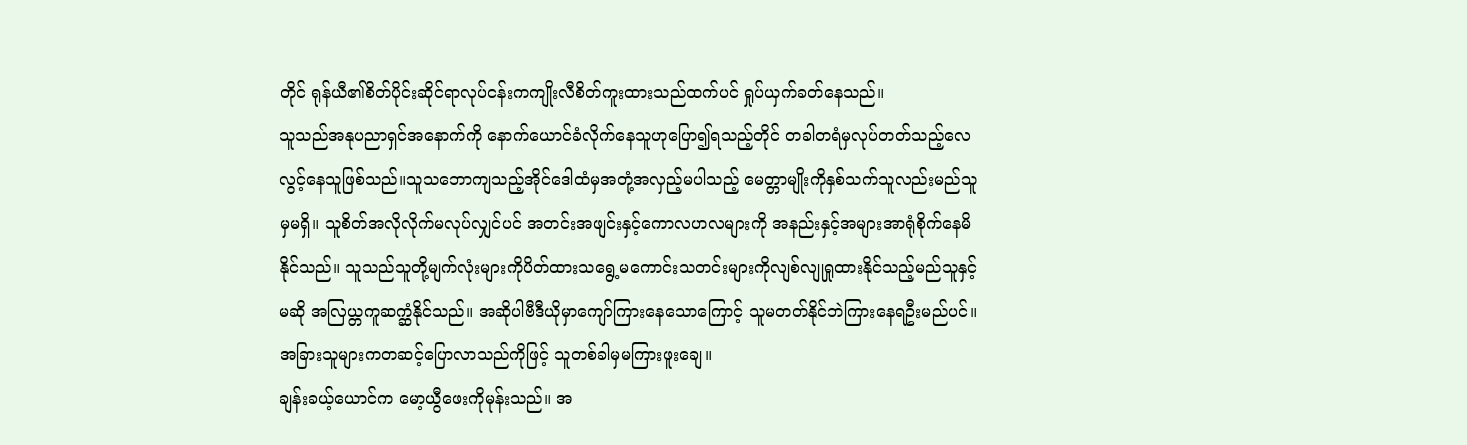တိုင် ရုန်ယီ၏စိတ်ပိုင်းဆိုင်ရာလုပ်ငန်းကကျိုးလီစိတ်ကူးထားသည်ထက်ပင် ရှုပ်ယှက်ခတ်နေသည်။
သူသည်အနုပညာရှင်အနောက်ကို နောက်ယောင်ခံလိုက်နေသူဟုပြော၍ရသည့်တိုင် တခါတရံမှလုပ်တတ်သည့်လေလွင့်နေသူဖြစ်သည်။သူသဘောကျသည့်အိုင်ဒေါထံမှအတုံ့အလှည့်မပါသည့် မေတ္တာမျိုးကိုနှစ်သက်သူလည်းမည်သူမှမရှိ။ သူစိတ်အလိုလိုက်မလုပ်လျှင်ပင် အတင်းအဖျင်းနှင့်ကောလဟလများကို အနည်းနှင့်အများအာရုံစိုက်နေမိနိုင်သည်။ သူသည်သူတို့မျက်လုံးများကိုပိတ်ထားသရွေ့မကောင်းသတင်းများကိုလျစ်လျုရှုထားနိုင်သည့်မည်သူနှင့်မဆို အလြယ္တကူဆက္ဆံနိုင်သည်။ အဆိုပါဗီဒီယိုမှာကျော်ကြားနေသောကြောင့် သူမတတ်နိုင်ဘဲကြားနေရဦးမည်ပင်။ အခြားသူများကတဆင့်ပြောလာသည်ကိုဖြင့် သူတစ်ခါမှမကြားဖူးချေ။
ချန်းခယ့်ယောင်က မော့ယွီဖေးကိုမုန်းသည်။ အ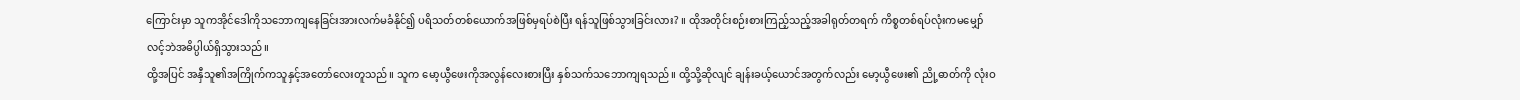ကြောင်းမှာ သူကအိုင်ဒေါကိုသဘောကျနေခြင်းအားလက်မခံနိုင်၍ ပရိသတ်တစ်ယောက်အဖြစ်မှရပ်စဲပြီး ရန်သူဖြစ်သွားခြင်းလား? ။ ထိုအတိုင်းစဉ်းစားကြည့်သည့်အခါရုတ်တရက် ကိစ္စတစ်ရပ်လုံးကမမျှော်လင့်ဘဲအဓိပ္ပါယ်ရှိသွားသည်။
ထို့အပြင် အနှီသူ၏အကြိုက်ကသူနှင့်အတော်လေးတူသည်။ သူက မော့ယွီဖေးကိုအလွန်လေးစားပြီး နှစ်သက်သဘောကျရသည်။ ထို့သို့ဆိုလျင် ချန်းခယ့်ယောင်အတွက်လည်း မော့ယွီဖေး၏ ညို့ဓာတ်ကို လုံးဝ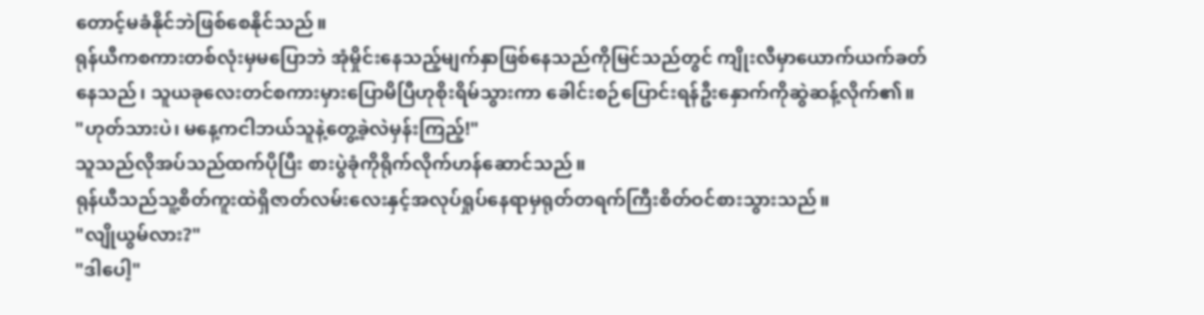တောင့်မခံနိုင်ဘဲဖြစ်စေနိုင်သည်။
ရုန်ယီကစကားတစ်လုံးမှမပြောဘဲ အုံမှိုင်းနေသည့်မျက်နှာဖြစ်နေသည်ကိုမြင်သည်တွင် ကျိုးလီမှာယောက်ယက်ခတ်နေသည်၊ သူယခုလေးတင်စကားမှားပြောမိပြီဟုစိုးရိမ်သွားကာ ခေါင်းစဉ်ပြောင်းရန်ဦးနှောက်ကိုဆွဲဆန့်လိုက်၏။
"ဟုတ်သားပဲ၊ မနေ့ကငါဘယ်သူနဲ့တွေ့ခဲ့လဲမှန်းကြည့်!"
သူသည်လိုအပ်သည်ထက်ပိုပြီး စားပွဲခုံကိုရိုက်လိုက်ဟန်ဆောင်သည်။
ရုန်ယီသည်သူ့စိတ်ကူးထဲရှိဇာတ်လမ်းလေးနှင့်အလုပ်ရှုပ်နေရာမှရုတ်တရက်ကြီးစိတ်ဝင်စားသွားသည်။
"လျိုယွမ်လား?"
"ဒါပေါ့"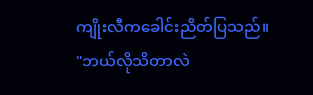ကျိုးလီကခေါင်းညိတ်ပြသည်။
"ဘယ်လိုသိတာလဲ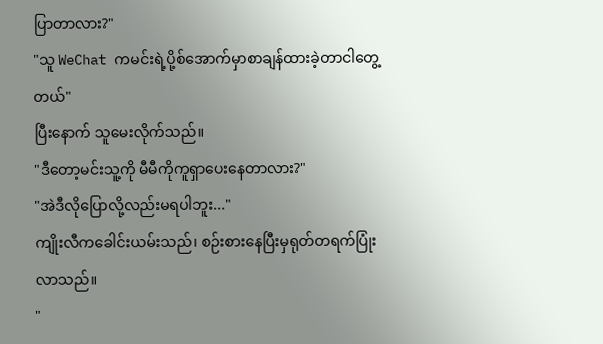ပြာတာလား?"
"သူ WeChat ကမင်းရဲ့ပို့စ်အောက်မှာစာချန်ထားခဲ့တာငါတွေ့တယ်"
ပြီးနောက် သူမေးလိုက်သည်။
"ဒီတော့မင်းသူ့ကို မီမီကိုကူရှာပေးနေတာလား?"
"အဲဒီလိုပြောလို့လည်းမရပါဘူး..."
ကျိုးလီကခေါင်းယမ်းသည်၊ စဉ်းစားနေပြီးမှရုတ်တရက်ပြုံးလာသည်။
"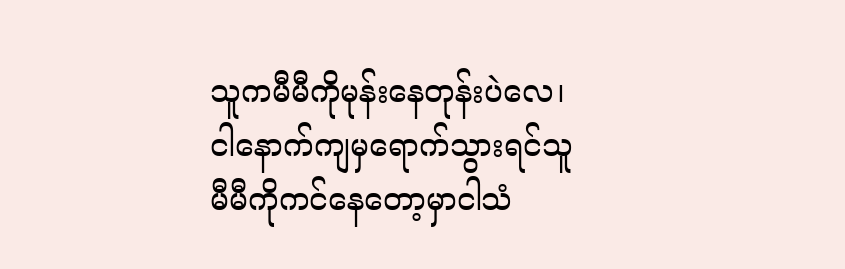သူကမီမီကိုမုန်းနေတုန်းပဲလေ၊ ငါနောက်ကျမှရောက်သွားရင်သူမီမီကိုကင်နေတော့မှာငါသံ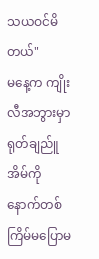သယဝင်မိတယ်"
မနေ့က ကျိုးလီအဘွားမှာရုတ်ချည်ူအိမ်ကိုနောက်တစ်ကြိမ်မပြောမ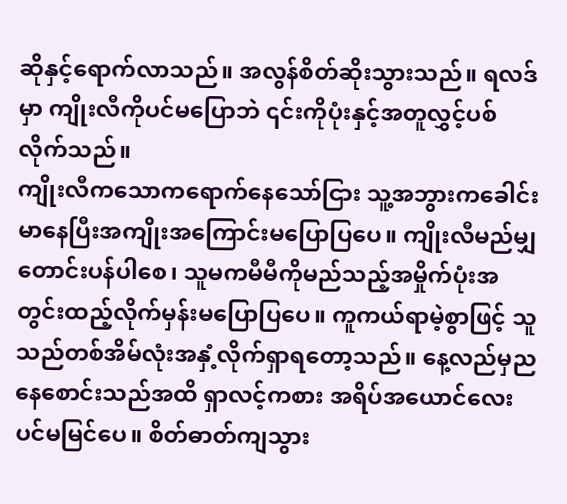ဆိုနှင့်ရောက်လာသည်။ အလွန်စိတ်ဆိုးသွားသည်။ ရလဒ်မှာ ကျိုးလီကိုပင်မပြောဘဲ ၎င်းကိုပုံးနှင့်အတူလွှင့်ပစ်လိုက်သည်။
ကျိုးလီကသောကရောက်နေသော်ငြား သူ့အဘွားကခေါင်းမာနေပြီးအကျိုးအကြောင်းမပြောပြပေ။ ကျိုးလီမည်မျှတောင်းပန်ပါစေ၊ သူမကမီမီကိုမည်သည့်အမှိုက်ပုံးအတွင်းထည့်လိုက်မှန်းမပြောပြပေ။ ကူကယ်ရာမဲ့စွာဖြင့် သူသည်တစ်အိမ်လုံးအနှံ့လိုက်ရှာရတော့သည်။ နေ့လည်မှညနေစောင်းသည်အထိ ရှာလင့်ကစား အရိပ်အယောင်လေးပင်မမြင်ပေ။ စိတ်ဓာတ်ကျသွား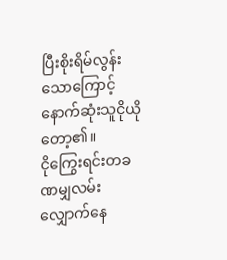ပြီးစိုးရိမ်လွန်းသောကြောင့် နောက်ဆုံးသူငိုယိုတော့၏။
ငိုကြွေးရင်းတခဏမျှလမ်းလျှောက်နေ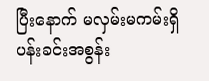ပြီးနောက် မလှမ်းမကမ်းရှိပန်းခင်းအစွန်း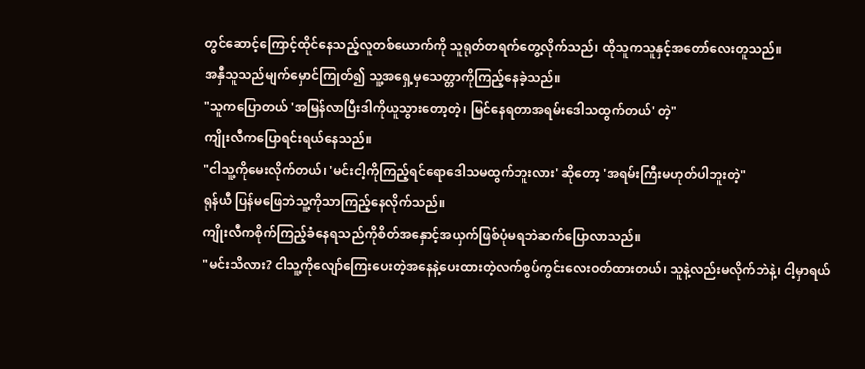တွင်ဆောင့်ကြောင့်ထိုင်နေသည့်လူတစ်ယောက်ကို သူရုတ်တရက်တွေ့လိုက်သည်၊ ထိုသူကသူနှင့်အတော်လေးတူသည်။
အနှီသူသည်မျက်မှောင်ကြုတ်၍ သူ့အရှေ့မှသေတ္တာကိုကြည့်နေခဲ့သည်။
"သူကပြောတယ် 'အမြန်လာပြီးဒါကိုယူသွားတော့တဲ့၊ မြင်နေရတာအရမ်းဒေါသထွက်တယ်' တဲ့"
ကျိုးလီကပြောရင်းရယ်နေသည်။
"ငါသူ့ကိုမေးလိုက်တယ်၊ 'မင်းငါ့ကိုကြည့်ရင်ရောဒေါသမထွက်ဘူးလား' ဆိုတော့ 'အရမ်းကြီးမဟုတ်ပါဘူးတဲ့"
ရုန်ယီ ပြန်မဖြေဘဲသူ့ကိုသာကြည့်နေလိုက်သည်။
ကျိုးလီကစိုက်ကြည့်ခံနေရသည်ကိုစိတ်အနှောင့်အယှက်ဖြစ်ပုံမရဘဲဆက်ပြောလာသည်။
"မင်းသိလား? ငါသူ့ကိုလျော်ကြေးပေးတဲ့အနေနဲ့ပေးထားတဲ့လက်စွပ်ကွင်းလေးဝတ်ထားတယ်၊ သူနဲ့လည်းမလိုက်ဘဲနဲ့၊ ငါ့မှာရယ်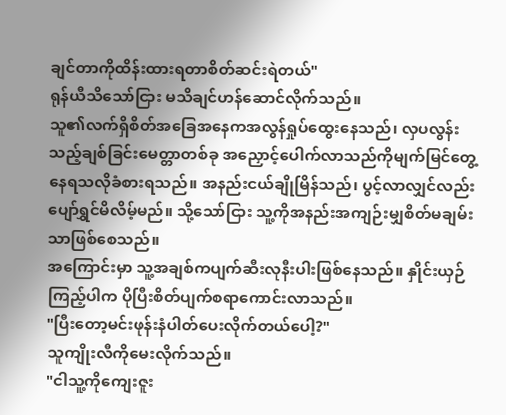ချင်တာကိုထိန်းထားရတာစိတ်ဆင်းရဲတယ်"
ရုန်ယီသိသော်ငြား မသိချင်ဟန်ဆောင်လိုက်သည်။
သူ၏လက်ရှိစိတ်အခြေအနေကအလွန်ရှုပ်ထွေးနေသည်၊ လှပလွန်းသည့်ချစ်ခြင်းမေတ္တာတစ်ခု အညှောင့်ပေါက်လာသည်ကိုမျက်မြင်တွေ့နေရသလိုခံစားရသည်။ အနည်းငယ်ချိုမြိန်သည်၊ ပွင့်လာလျှင်လည်းပျော်ရွှင်မိလိမ့်မည်။ သို့သော်ငြား သူ့ကိုအနည်းအကျဉ်းမျှစိတ်မချမ်းသာဖြစ်စေသည်။
အကြောင်းမှာ သူ့အချစ်ကပျက်ဆီးလုနီးပါးဖြစ်နေသည်။ နှိုင်းယှဉ်ကြည့်ပါက ပိုပြီးစိတ်ပျက်စရာကောင်းလာသည်။
"ပြီးတော့မင်းဖုန်းနံပါတ်ပေးလိုက်တယ်ပေါ့?"
သူကျိုးလီကိုမေးလိုက်သည်။
"ငါသူ့ကိုကျေးဇူး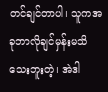တင်ချင်တာပါ၊ သူကအခုဘာလိုချင်မှန်းမသိသေးဘူးတဲ့၊ အဲဒါ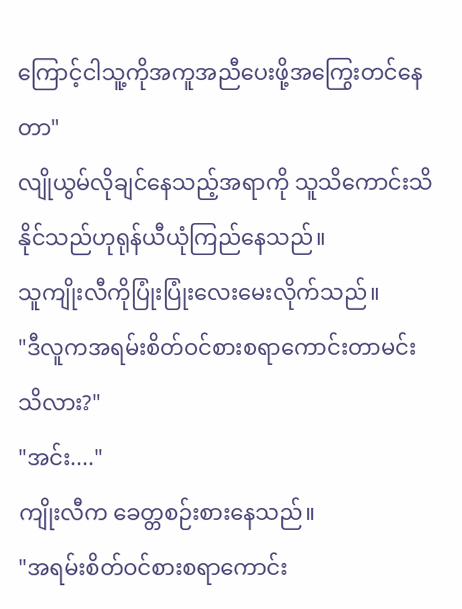ကြောင့်ငါသူ့ကိုအကူအညီပေးဖို့အကြွေးတင်နေတာ"
လျိုယွမ်လိုချင်နေသည့်အရာကို သူသိကောင်းသိနိုင်သည်ဟုရုန်ယီယုံကြည်နေသည်။
သူကျိုးလီကိုပြုံးပြုံးလေးမေးလိုက်သည်။
"ဒီလူကအရမ်းစိတ်ဝင်စားစရာကောင်းတာမင်းသိလား?"
"အင်း...."
ကျိုးလီက ခေတ္တစဉ်းစားနေသည်။
"အရမ်းစိတ်ဝင်စားစရာကောင်း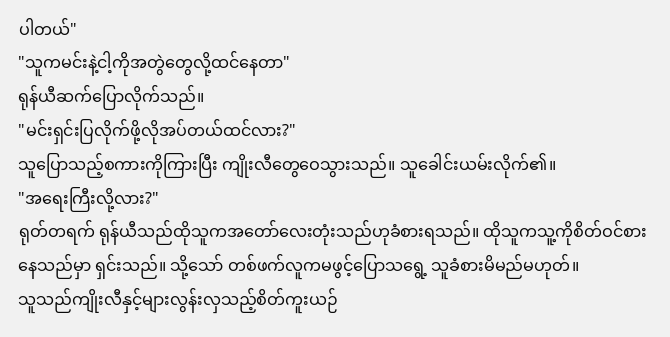ပါတယ်"
"သူကမင်းနဲ့ငါ့ကိုအတွဲတွေလို့ထင်နေတာ"
ရုန်ယီဆက်ပြောလိုက်သည်။
"မင်းရှင်းပြလိုက်ဖို့လိုအပ်တယ်ထင်လား?"
သူပြောသည့်စကားကိုကြားပြီး ကျိုးလီတွေဝေသွားသည်။ သူခေါင်းယမ်းလိုက်၏။
"အရေးကြီးလို့လား?"
ရုတ်တရက် ရုန်ယီသည်ထိုသူကအတော်လေးတုံးသည်ဟုခံစားရသည်။ ထိုသူကသူ့ကိုစိတ်ဝင်စားနေသည်မှာ ရှင်းသည်။ သို့သော် တစ်ဖက်လူကမဖွင့်ပြောသရွေ့ သူခံစားမိမည်မဟုတ်။
သူသည်ကျိုးလီနှင့်များလွန်းလှသည့်စိတ်ကူးယဉ်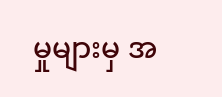မှုများမှ အ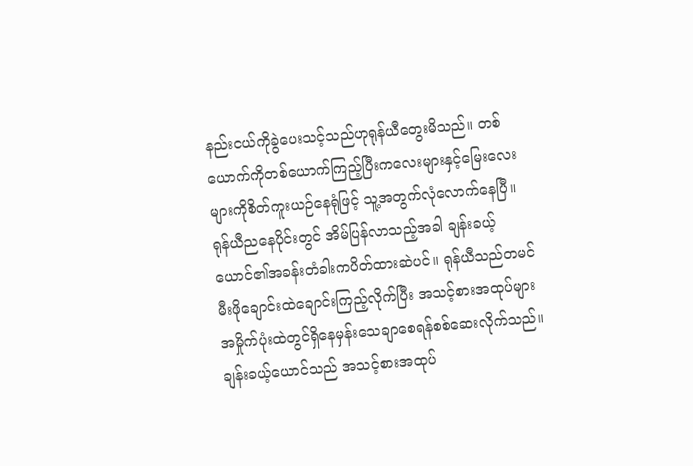နည်းငယ်ကိုခွဲပေးသင့်သည်ဟုရုန်ယီတွေးမိသည်။ တစ်ယောက်ကိုတစ်ယောက်ကြည့်ပြီးကလေးများနှင့်မြေးလေးများကိုစိတ်ကူးယဉ်နေရုံဖြင့် သူ့အတွက်လုံလောက်နေပြီ။
ရုန်ယီညနေပိုင်းတွင် အိမ်ပြန်လာသည့်အခါ ချန်းခယ့်ယောင်၏အခန်းတံခါးကပိတ်ထားဆဲပင်။ ရုန်ယီသည်တမင်မီးဖိုချောင်းထဲချောင်းကြည့်လိုက်ပြီး အသင့်စားအထုပ်များအမှိုက်ပုံးထဲတွင်ရှိနေမှန်းသေချာစေရန်စစ်ဆေးလိုက်သည်။
ချန်းခယ့်ယောင်သည် အသင့်စားအထုပ်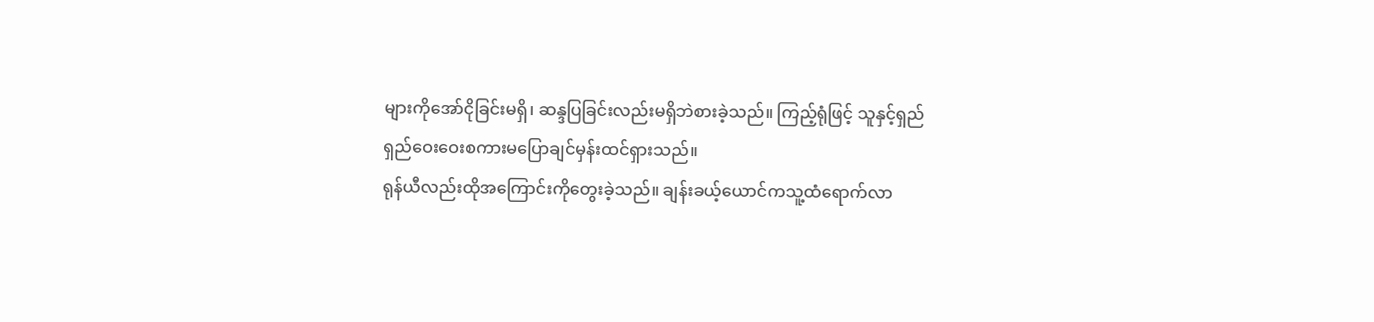များကိုအော်ငိုခြင်းမရှိ၊ ဆန္ဒပြခြင်းလည်းမရှိဘဲစားခဲ့သည်။ ကြည့်ရုံဖြင့် သူနှင့်ရှည်ရှည်ဝေးဝေးစကားမပြောချင်မှန်းထင်ရှားသည်။
ရုန်ယီလည်းထိုအကြောင်းကိုတွေးခဲ့သည်။ ချန်းခယ့်ယောင်ကသူ့ထံရောက်လာ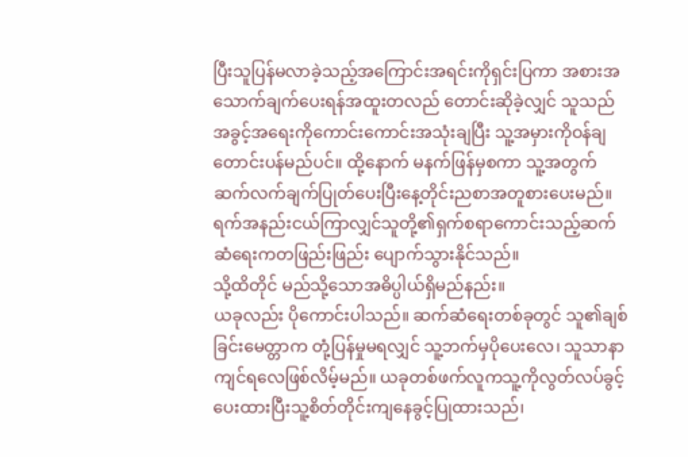ပြီးသူပြန်မလာခဲ့သည့်အကြောင်းအရင်းကိုရှင်းပြကာ အစားအသောက်ချက်ပေးရန်အထူးတလည် တောင်းဆိုခဲ့လျှင် သူသည်အခွင့်အရေးကိုကောင်းကောင်းအသုံးချပြီး သူ့အမှားကိုဝန်ချတောင်းပန်မည်ပင်။ ထို့နောက် မနက်ဖြန်မှစကာ သူ့အတွက်ဆက်လက်ချက်ပြုတ်ပေးပြီးနေ့တိုင်းညစာအတူစားပေးမည်။
ရက်အနည်းငယ်ကြာလျှင်သူတို့၏ရှက်စရာကောင်းသည့်ဆက်ဆံရေးကတဖြည်းဖြည်း ပျောက်သွားနိုင်သည်။
သို့ထိတိုင် မည်သို့သောအဓိပ္ပါယ်ရှိမည်နည်း။
ယခုလည်း ပိုကောင်းပါသည်။ ဆက်ဆံရေးတစ်ခုတွင် သူ၏ချစ်ခြင်းမေတ္တာက တုံ့ပြန်မှုမရလျှင် သူ့ဘက်မှပိုပေးလေ၊ သူသာနာကျင်ရလေဖြစ်လိမ့်မည်။ ယခုတစ်ဖက်လူကသူ့ကိုလွတ်လပ်ခွင့်ပေးထားပြီးသူ့စိတ်တိုင်းကျနေခွင့်ပြုထားသည်၊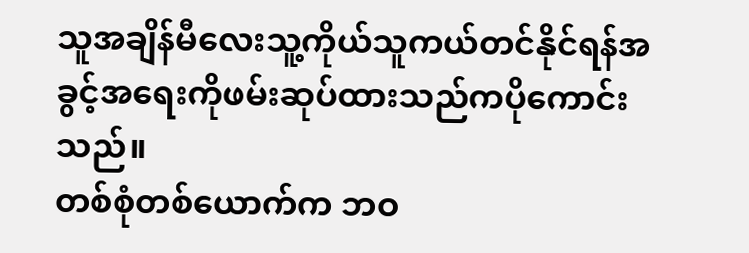သူအချိန်မီလေးသူ့ကိုယ်သူကယ်တင်နိုင်ရန်အခွင့်အရေးကိုဖမ်းဆုပ်ထားသည်ကပိုကောင်းသည်။
တစ်စုံတစ်ယောက်က ဘဝ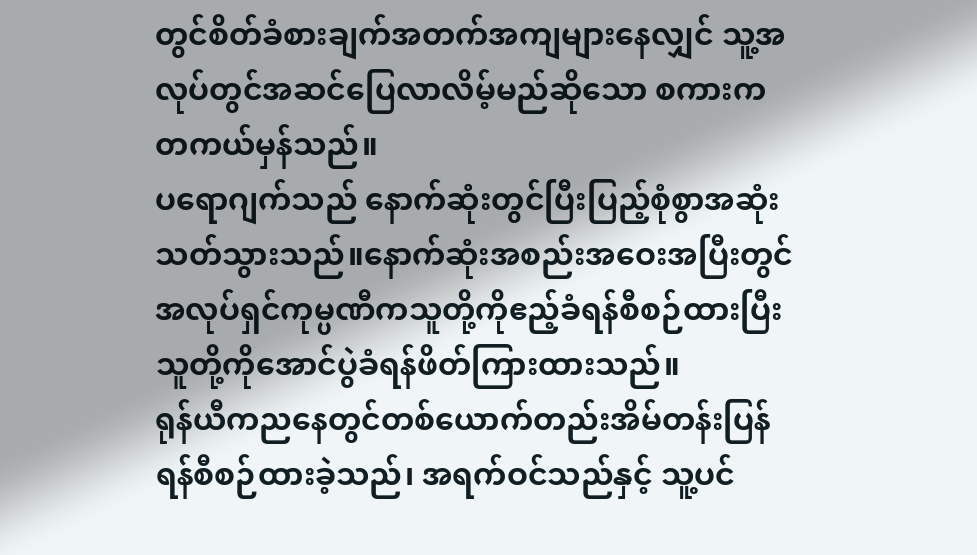တွင်စိတ်ခံစားချက်အတက်အကျများနေလျှင် သူ့အလုပ်တွင်အဆင်ပြေလာလိမ့်မည်ဆိုသော စကားကတကယ်မှန်သည်။
ပရောဂျက်သည် နောက်ဆုံးတွင်ပြီးပြည့်စုံစွာအဆုံးသတ်သွားသည်။နောက်ဆုံးအစည်းအဝေးအပြီးတွင် အလုပ်ရှင်ကုမ္ပဏီကသူတို့ကိုဧည့်ခံရန်စီစဉ်ထားပြီး သူတို့ကိုအောင်ပွဲခံရန်ဖိတ်ကြားထားသည်။
ရုန်ယီကညနေတွင်တစ်ယောက်တည်းအိမ်တန်းပြန်ရန်စီစဉ်ထားခဲ့သည်၊ အရက်ဝင်သည်နှင့် သူ့ပင်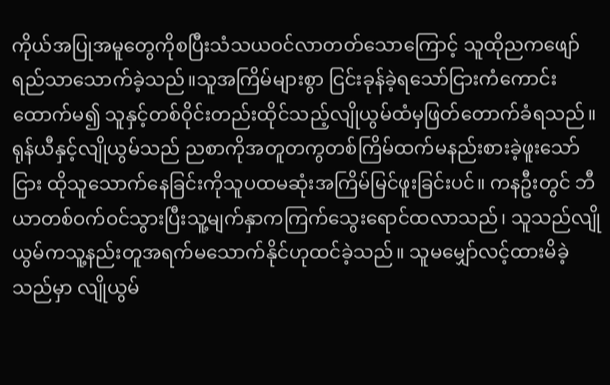ကိုယ်အပြုအမူတွေကိုစပြီးသံသယဝင်လာတတ်သောကြောင့် သူထိုညကဖျော်ရည်သာသောက်ခဲ့သည်။သူအကြိမ်များစွာ ငြင်းခုန်ခဲ့ရသော်ငြားကံကောင်းထောက်မ၍ သူနှင့်တစ်ဝိုင်းတည်းထိုင်သည့်လျိုယွမ်ထံမှဖြတ်တောက်ခံရသည်။
ရုန်ယီနှင့်လျိုယွမ်သည် ညစာကိုအတူတကွတစ်ကြိမ်ထက်မနည်းစားခဲ့ဖူးသော်ငြား ထိုသူသောက်နေခြင်းကိုသူပထမဆုံးအကြိမ်မြင်ဖူးခြင်းပင်။ ကနဦးတွင် ဘီယာတစ်ဝက်ဝင်သွားပြီးသူ့မျက်နှာကကြက်သွေးရောင်ထလာသည်၊ သူသည်လျိုယွမ်ကသူ့နည်းတူအရက်မသောက်နိုင်ဟုထင်ခဲ့သည်။ သူမမျှော်လင့်ထားမိခဲ့သည်မှာ လျိုယွမ်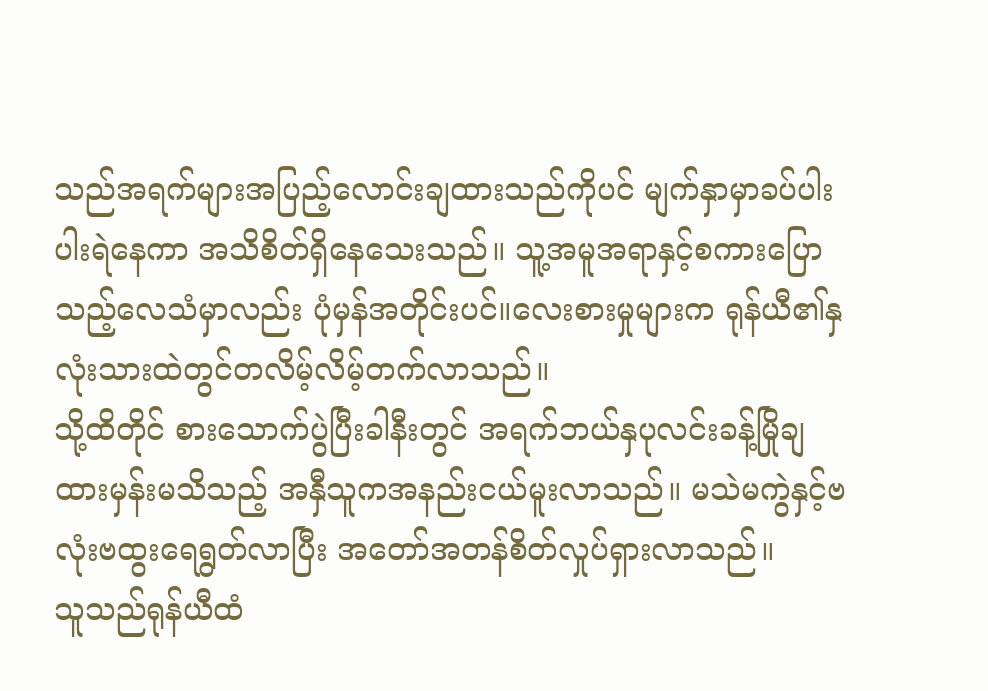သည်အရက်များအပြည့်လောင်းချထားသည်ကိုပင် မျက်နှာမှာခပ်ပါးပါးရဲနေကာ အသိစိတ်ရှိနေသေးသည်။ သူ့အမူအရာနှင့်စကားပြောသည့်လေသံမှာလည်း ပုံမှန်အတိုင်းပင်။လေးစားမှုများက ရုန်ယီ၏နှလုံးသားထဲတွင်တလိမ့်လိမ့်တက်လာသည်။
သို့ထိတိုင် စားသောက်ပွဲပြီးခါနီးတွင် အရက်ဘယ်နှပုလင်းခန့်မြိုချထားမှန်းမသိသည့် အနှီသူကအနည်းငယ်မူးလာသည်။ မသဲမကွဲနှင့်ဗလုံးဗထွးရေရွတ်လာပြီး အတော်အတန်စိတ်လှုပ်ရှားလာသည်။
သူသည်ရုန်ယီထံ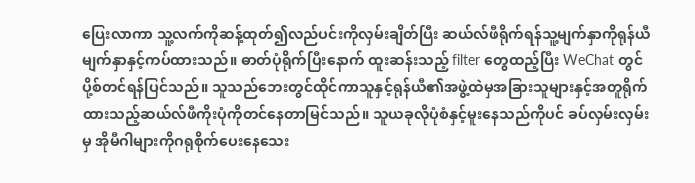ပြေးလာကာ သူ့လက်ကိုဆန့်ထုတ်၍လည်ပင်းကိုလှမ်းချိတ်ပြီး ဆယ်လ်ဖီရိုက်ရန်သူ့မျက်နှာကိုရုန်ယီမျက်နှာနှင့်ကပ်ထားသည်။ ဓာတ်ပုံရိုက်ပြီးနောက် ထူးဆန်းသည့် filter တွေထည့်ပြီး WeChat တွင်ပို့စ်တင်ရန်ပြင်သည်။ သူသည်ဘေးတွင်ထိုင်ကာသူနှင့်ရုန်ယီ၏အဖွဲ့ထဲမှအခြားသူများနှင့်အတူရိုက်ထားသည့်ဆယ်လ်ဖီကိုးပုံကိုတင်နေတာမြင်သည်။ သူယခုလိုပုံစံနှင့်မူးနေသည်ကိုပင် ခပ်လှမ်းလှမ်းမှ အိုမီဂါများကိုဂရုစိုက်ပေးနေသေး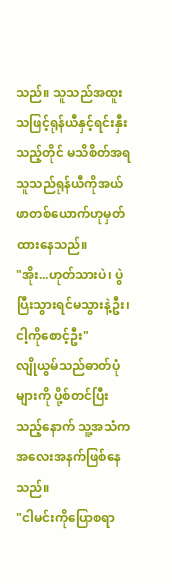သည်။ သူသည်အထူးသဖြင့်ရုန်ယီနှင့်ရင်းနှီးသည့်တိုင် မသိစိတ်အရသူသည်ရုန်ယီကိုအယ်ဖာတစ်ယောက်ဟုမှတ်ထားနေသည်။
"အိုး...ဟုတ်သားပဲ၊ ပွဲပြီးသွားရင်မသွားနဲ့ဦး၊ ငါ့ကိုစောင့်ဦး"
လျိုယွမ်သည်ဓာတ်ပုံများကို ပို့စ်တင်ပြီးသည့်နောက် သူ့အသံကအလေးအနက်ဖြစ်နေသည်။
"ငါမင်းကိုပြောစရာ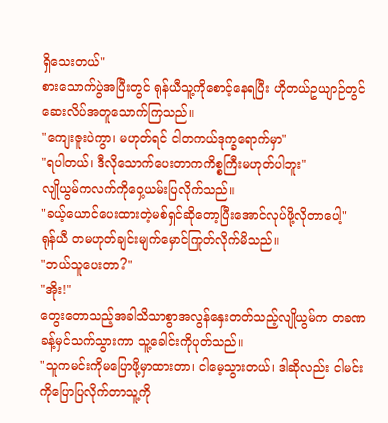ရှိသေးတယ်"
စားသောက်ပွဲအပြီးတွင် ရုန်ယီသူ့ကိုစောင့်နေရပြီး ဟိုတယ်ဥယျာဉ်တွင်ဆေးလိပ်အတူသောက်ကြသည်။
"ကျေးဇူးပဲကွာ၊ မဟုတ်ရင် ငါတကယ်ဒုက္ခရောက်မှာ"
"ရပါတယ်၊ ဒီလိုသောက်ပေးတာကကိစ္စကြီးမဟုတ်ပါဘူး"
လျိုယွမ်ကလက်ကိုဝှေ့ယမ်းပြလိုက်သည်။
"ခယ့်ယောင်ပေးထားတဲ့မစ်ရှင်ဆိုတော့ပြီးအောင်လုပ်ဖို့လိုတာပေါ့"
ရုန်ယီ တမဟုတ်ချင်းမျက်မှောင်ကြုတ်လိုက်မိသည်။
"ဘယ်သူပေးတာ?"
"အိုး!"
တွေးတောသည့်အခါသိသာစွာအလွန်နှေးတတ်သည့်လျိုယွမ်က တခဏခန့်မှင်သက်သွားကာ သူ့ခေါင်းကိုပုတ်သည်။
"သူကမင်းကိုမပြောဖို့မှာထားတာ၊ ငါမေ့သွားတယ်၊ ဒါဆိုလည်း ငါမင်းကိုပြောပြလိုက်တာသူ့ကို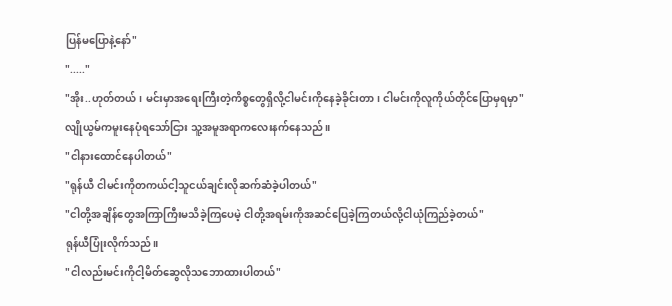ပြန်မပြောနဲ့နော်"
"....."
"အိုး..ဟုတ်တယ်၊ မင်းမှာအရေးကြီးတဲ့ကိစ္စတွေရှိလို့ငါမင်းကိုနေခဲ့ခိုင်းတာ၊ ငါမင်းကိုလူကိုယ်တိုင်ပြောမှရမှာ"
လျိုယွမ်ကမူးနေပုံရသော်ငြား သူ့အမူအရာကလေးနက်နေသည်။
"ငါနားထောင်နေပါတယ်"
"ရုန်ယီ ငါမင်းကိုတကယ်ငါ့သူငယ်ချင်းလိုဆက်ဆံခဲ့ပါတယ်"
"ငါတို့အချိန်တွေအကြာကြီးမသိခဲ့ကြပေမဲ့ ငါတို့အရမ်းကိုအဆင်ပြေခဲ့ကြတယ်လို့ငါယုံကြည်ခဲ့တယ်"
ရုန်ယီပြုံးလိုက်သည်။
"ငါလည်းမင်းကိုငါ့မိတ်ဆွေလိုသဘောထားပါတယ်"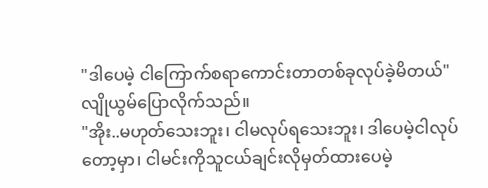"ဒါပေမဲ့ ငါကြောက်စရာကောင်းတာတစ်ခုလုပ်ခဲ့မိတယ်"
လျိုယွမ်ပြောလိုက်သည်။
"အိုး..မဟုတ်သေးဘူး၊ ငါမလုပ်ရသေးဘူး၊ ဒါပေမဲ့ငါလုပ်တော့မှာ၊ ငါမင်းကိုသူငယ်ချင်းလိုမှတ်ထားပေမဲ့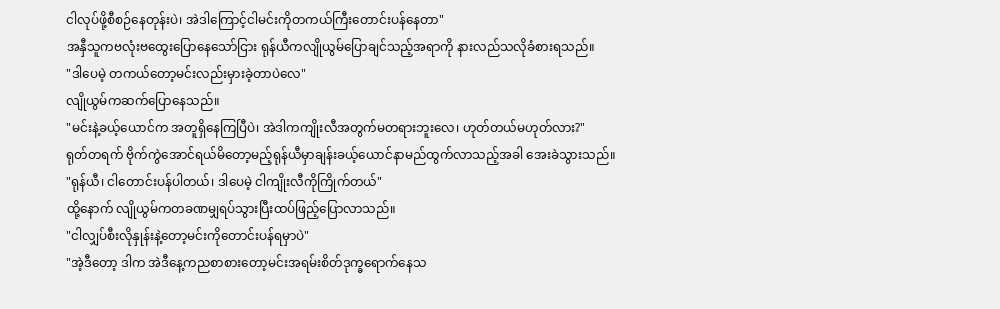ငါလုပ်ဖို့စီစဉ်နေတုန်းပဲ၊ အဲဒါကြောင့်ငါမင်းကိုတကယ်ကြီးတောင်းပန်နေတာ"
အနှီသူကဗလုံးဗထွေးပြောနေသော်ငြား ရုန်ယီကလျိုယွမ်ပြောချင်သည့်အရာကို နားလည်သလိုခံစားရသည်။
"ဒါပေမဲ့ တကယ်တော့မင်းလည်းမှားခဲ့တာပဲလေ"
လျိုယွမ်ကဆက်ပြောနေသည်။
"မင်းနဲ့ခယ့်ယောင်က အတူရှိနေကြပြီပဲ၊ အဲဒါကကျိုးလီအတွက်မတရားဘူးလေ၊ ဟုတ်တယ်မဟုတ်လား?"
ရုတ်တရက် ဗိုက်ကွဲအောင်ရယ်မိတော့မည့်ရုန်ယီမှာချန်းခယ့်ယောင်နာမည်ထွက်လာသည့်အခါ အေးခဲသွားသည်။
"ရုန်ယီ၊ ငါတောင်းပန်ပါတယ်၊ ဒါပေမဲ့ ငါကျိုးလီကိုကြိုက်တယ်"
ထို့နောက် လျိုယွမ်ကတခဏမျှရပ်သွားပြီးထပ်ဖြည့်ပြောလာသည်။
"ငါလျှပ်စီးလိုနှုန်းနဲ့တော့မင်းကိုတောင်းပန်ရမှာပဲ"
"အဲ့ဒီတော့ ဒါက အဲဒီနေ့ကညစာစားတော့မင်းအရမ်းစိတ်ဒုက္ခရောက်နေသ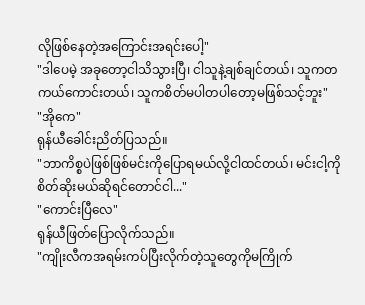လိုဖြစ်နေတဲ့အကြောင်းအရင်းပေါ့"
"ဒါပေမဲ့ အခုတော့ငါသိသွားပြီ၊ ငါသူနဲ့ချစ်ချင်တယ်၊ သူကတကယ်ကောင်းတယ်၊ သူကစိတ်မပါတပါတော့မဖြစ်သင့်ဘူး"
"အိုကေ"
ရုန်ယီခေါင်းညိတ်ပြသည်။
"ဘာကိစ္စပဲဖြစ်ဖြစ်မင်းကိုပြောရမယ်လို့ငါထင်တယ်၊ မင်းငါ့ကိုစိတ်ဆိုးမယ်ဆိုရင်တောင်ငါ..."
"ကောင်းပြီလေ"
ရုန်ယီဖြတ်ပြောလိုက်သည်။
"ကျိုးလီကအရမ်းကပ်ပြီးလိုက်တဲ့သူတွေကိုမကြိုက်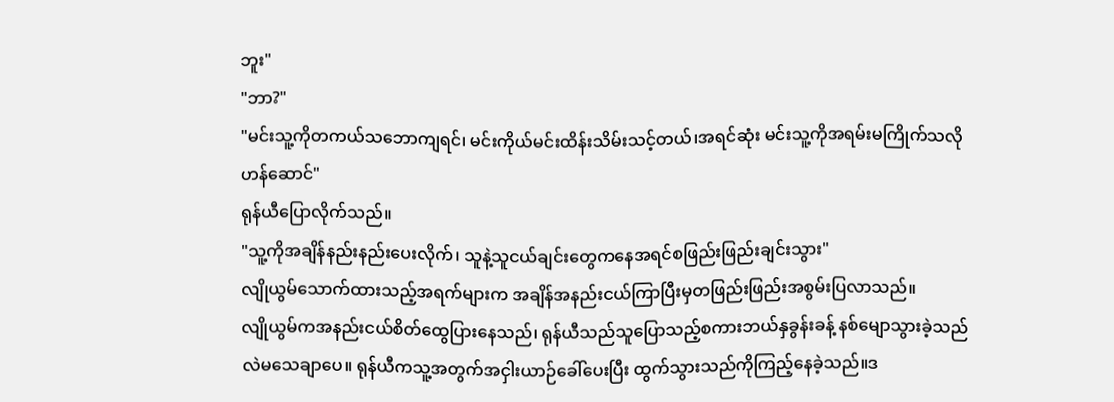ဘူး"
"ဘာ?"
"မင်းသူ့ကိုတကယ်သဘောကျရင်၊ မင်းကိုယ်မင်းထိန်းသိမ်းသင့်တယ်၊အရင်ဆုံး မင်းသူ့ကိုအရမ်းမကြိုက်သလိုဟန်ဆောင်"
ရုန်ယီပြောလိုက်သည်။
"သူ့ကိုအချိန်နည်းနည်းပေးလိုက်၊ သူနဲ့သူငယ်ချင်းတွေကနေအရင်စဖြည်းဖြည်းချင်းသွား"
လျိုယွမ်သောက်ထားသည့်အရက်များက အချိန်အနည်းငယ်ကြာပြီးမှတဖြည်းဖြည်းအစွမ်းပြလာသည်။
လျိုယွမ်ကအနည်းငယ်စိတ်ထွေပြားနေသည်၊ ရုန်ယီသည်သူပြောသည့်စကားဘယ်နှခွန်းခန့် နစ်မျောသွားခဲ့သည်လဲမသေချာပေ။ ရုန်ယီကသူ့အတွက်အငှါးယာဉ်ခေါ်ပေးပြီး ထွက်သွားသည်ကိုကြည့်နေခဲ့သည်။ဒ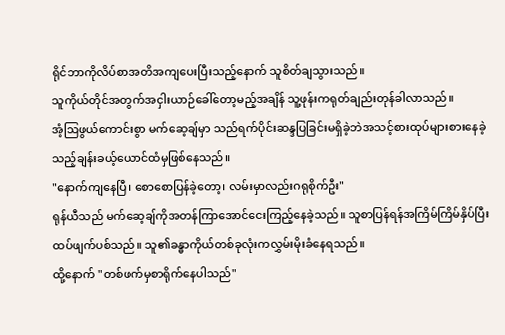ရိုင်ဘာကိုလိပ်စာအတိအကျပေးပြီးသည့်နောက် သူစိတ်ချသွားသည်။
သူကိုယ်တိုင်အတွက်အငှါးယာဉ်ခေါ်တော့မည့်အချိန် သူ့ဖုန်းကရုတ်ချည်းတုန်ခါလာသည်။
အံ့ဩဖွယ်ကောင်းစွာ မက်ဆေ့ချ်မှာ သည်ရက်ပိုင်းဆန္ဒပြခြင်းမရှိခဲ့ဘဲအသင့်စားထုပ်များစားနေခဲ့သည့်ချန်းခယ့်ယောင်ထံမှဖြစ်နေသည်။
"နောက်ကျနေပြီ၊ စောစောပြန်ခဲ့တော့၊ လမ်းမှာလည်းဂရုစိုက်ဦး"
ရုန်ယီသည် မက်ဆေ့ချ်ကိုအတန်ကြာအောင်ငေးကြည့်နေခဲ့သည်။ သူစာပြန်ရန်အကြိမ်ကြိမ်နှိပ်ပြီး ထပ်ဖျက်ပစ်သည်။ သူ၏ခန္ဓာကိုယ်တစ်ခုလုံးကလွှမ်းမိုးခံနေရသည်။
ထို့နောက် "တစ်ဖက်မှစာရိုက်နေပါသည်"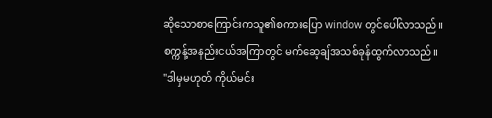ဆိုသောစာကြောင်းကသူ၏စကားပြော window တွင်ပေါ်လာသည်။
စက္ကန့်အနည်းငယ်အကြာတွင် မက်ဆေ့ချ်အသစ်ခုန်ထွက်လာသည်။
"ဒါမှမဟုတ် ကိုယ်မင်း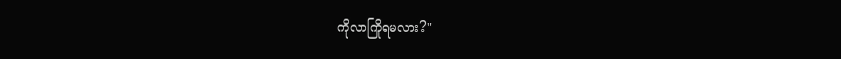ကိုလာကြိုရမလား?"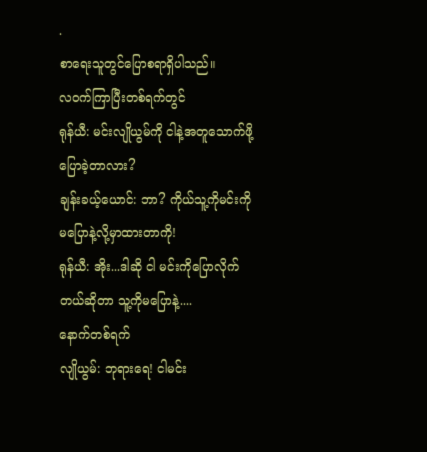.
စာရေးသူတွင်ပြောစရာရှိပါသည်။
လဝက်ကြာပြီးတစ်ရက်တွင်
ရုန်ယီ: မင်းလျိုယွမ်ကို ငါနဲ့အတူသောက်ဖို့ပြောခဲ့တာလား?
ချန်းခယ့်ယောင်: ဘာ? ကိုယ်သူ့ကိုမင်းကိုမပြောနဲ့လို့မှာထားတာကို!
ရုန်ယီ: အိုး...ဒါဆို ငါ မင်းကိုပြောလိုက်တယ်ဆိုတာ သူ့ကိုမပြောနဲ့....
နောက်တစ်ရက်
လျိုယွမ်: ဘုရားရေ! ငါမင်း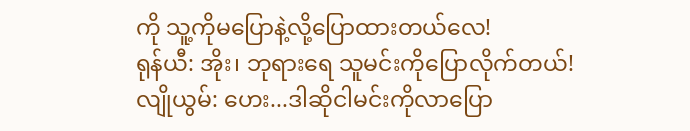ကို သူ့ကိုမပြောနဲ့လို့ပြောထားတယ်လေ!
ရုန်ယီ: အိုး၊ ဘုရားရေ သူမင်းကိုပြောလိုက်တယ်!
လျိုယွမ်: ဟေး...ဒါဆိုငါမင်းကိုလာပြော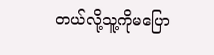တယ်လို့သူ့ကိုမပြော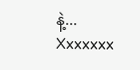နဲ့...
Xxxxxxx